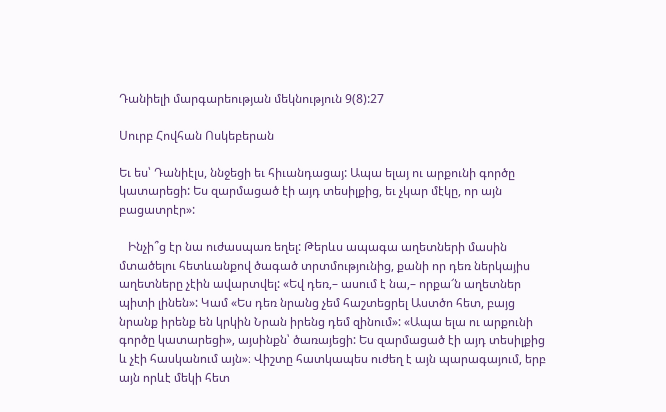Դանիելի մարգարեության մեկնություն 9(8):27

Սուրբ Հովհան Ոսկեբերան

Եւ ես՝ Դանիէլս, ննջեցի եւ հիւանդացայ: Ապա ելայ ու արքունի գործը կատարեցի: Ես զարմացած էի այդ տեսիլքից, եւ չկար մէկը, որ այն բացատրէր»:

   Ինչի՞ց էր նա ուժասպառ եղել: Թերևս ապագա աղետների մասին մտածելու հետևանքով ծագած տրտմությունից, քանի որ դեռ ներկայիս աղետները չէին ավարտվել: «Եվ դեռ,– ասում է նա,– որքա՜ն աղետներ պիտի լինեն»: Կամ «Ես դեռ նրանց չեմ հաշտեցրել Աստծո հետ, բայց նրանք իրենք են կրկին Նրան իրենց դեմ զինում»: «Ապա ելա ու արքունի գործը կատարեցի», այսինքն՝ ծառայեցի: Ես զարմացած էի այդ տեսիլքից  և չէի հասկանում այն»։ Վիշտը հատկապես ուժեղ է այն պարագայում, երբ այն որևէ մեկի հետ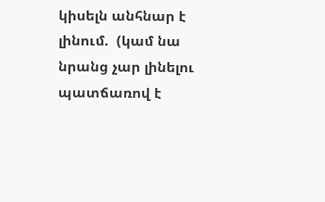կիսելն անհնար է լինում.  (կամ նա նրանց չար լինելու պատճառով է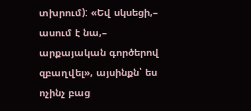տխրում): «Եվ սկսեցի,– ասում է նա,– արքայական գործերով զբաղվել», այսինքն՝ ես ոչինչ բաց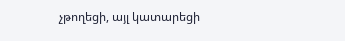չթողեցի, այլ կատարեցի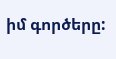իմ գործերը: